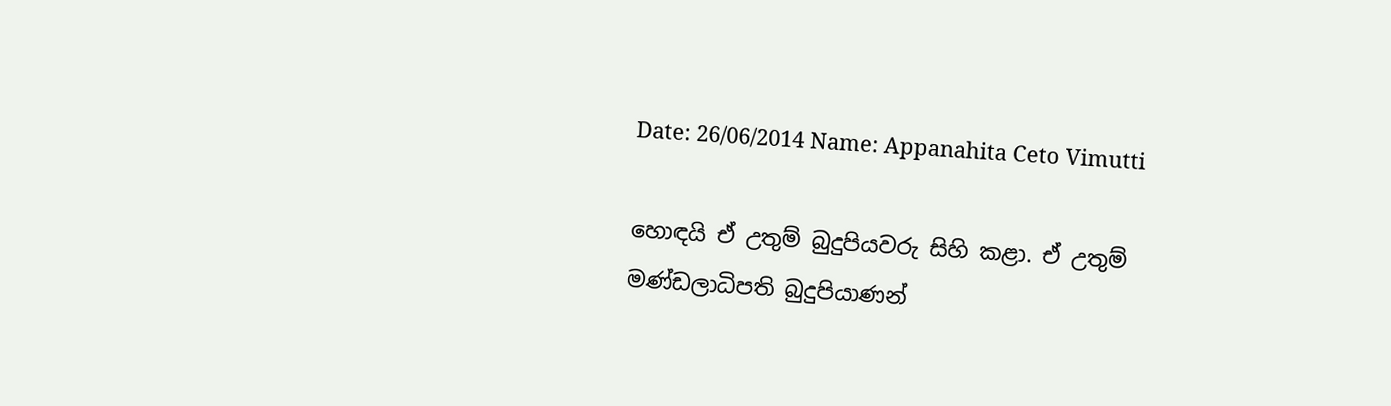Date: 26/06/2014 Name: Appanahita Ceto Vimutti

හොඳයි ඒ උතුම් බුදුපියවරු සිහි කළා. ඒ උතුම් මණ්ඩලාධිපති බුදුපියාණන්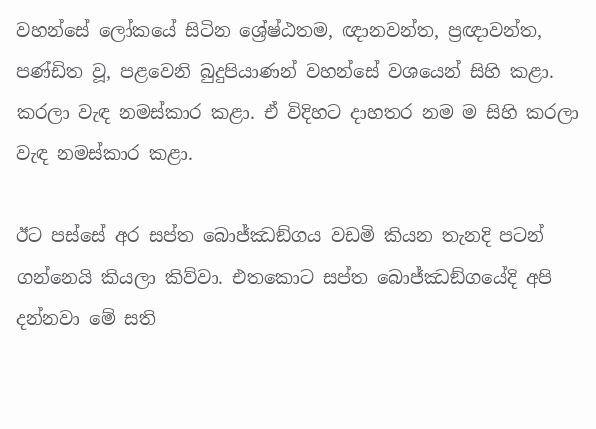වහන්සේ ලෝකයේ සිටින ශ්‍රේෂ්ඨතම, ඥානවන්ත, ප්‍රඥාවන්ත, පණ්ඩිත වූ, පළවෙනි බුදුපියාණන් වහන්සේ වශයෙන් සිහි කළා. කරලා වැඳ නමස්කාර කළා. ඒ විදිහට දාහතර නම ම සිහි කරලා වැඳ නමස්කාර කළා.

ඊට පස්සේ අර සප්ත බොජ්ඣඞ්ගය වඩමි කියන තැනදි පටන් ගන්නෙයි කියලා කිව්වා. එතකොට සප්ත බොජ්ඣඞ්ගයේදි අපි දන්නවා මේ සති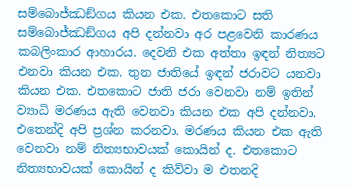සම්බොජ්ඣඞ්ගය කියන එක. එතකොට සති සම්බොජ්ඣඞ්ගය අපි දන්නවා අර පළවෙනි කාරණය කබලිංකාර ආහාරය. දෙවනි එක අත්තා ඉඳන් නිත්‍යට එනවා කියන එක. තුන ජාතියේ ඉඳන් ජරාවට යනවා කියන එක. එතකොට ජාති ජරා වෙනවා නම් ඉතින් ව්‍යාධි මරණය ඇති වෙනවා කියන එක අපි දන්නවා. එතෙන්දි අපි ප්‍රශ්න කරනවා. මරණය කියන එක ඇති වෙනවා නම් නිත්‍යභාවයක් කොයින් ද. එතකොට නිත්‍යභාවයක් කොයින් ද කිව්වා ම එතනදි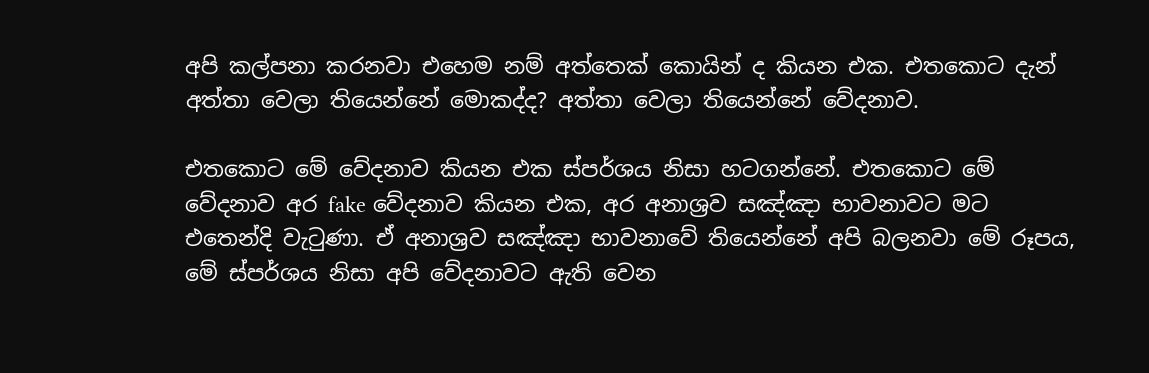අපි කල්පනා කරනවා එහෙම නම් අත්තෙක් කොයින් ද කියන එක. එතකොට දැන් අත්තා වෙලා තියෙන්නේ මොකද්ද? අත්තා වෙලා තියෙන්නේ වේදනාව.

එතකොට මේ වේදනාව කියන එක ස්පර්ශය නිසා හටගන්නේ. එතකොට මේ වේදනාව අර fake වේදනාව කියන එක, අර අනාශ්‍රව සඤ්ඤා භාවනාවට මට එතෙන්දි වැටුණා. ඒ අනාශ්‍රව සඤ්ඤා භාවනාවේ තියෙන්නේ අපි බලනවා මේ රූපය, මේ ස්පර්ශය නිසා අපි වේදනාවට ඇති වෙන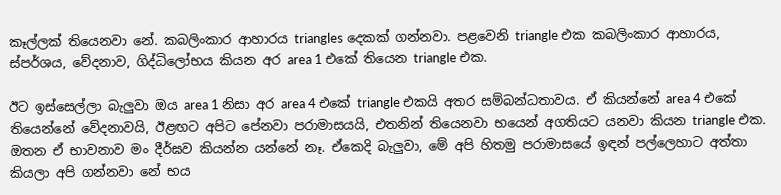කෑල්ලක් තියෙනවා නේ. කබලිංකාර ආහාරය triangles දෙකක් ගන්නවා. පළවෙනි triangle එක කබලිංකාර ආහාරය, ස්පර්ශය, වේදනාව, ගිද්ධිලෝභය කියන අර area 1 එකේ තියෙන triangle එක.

ඊට ඉස්සෙල්ලා බැලුවා ඔය area 1 නිසා අර area 4 එකේ triangle එකයි අතර සම්බන්ධතාවය. ඒ කියන්නේ area 4 එකේ තියෙන්නේ වේදනාවයි, ඊළඟට අපිට පේනවා පරාමාසයයි, එතනින් තියෙනවා භයෙන් අගතියට යනවා කියන triangle එක. ඔතන ඒ භාවනාව මං දීර්ඝව කියන්න යන්නේ නෑ. ඒකෙදි බැලුවා, මේ අපි හිතමු පරාමාසයේ ඉඳන් පල්ලෙහාට අත්තා කියලා අපි ගන්නවා නේ භය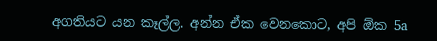අගතියට යන කෑල්ල. අන්න ඒක වෙනකොට, අපි ඕක 5a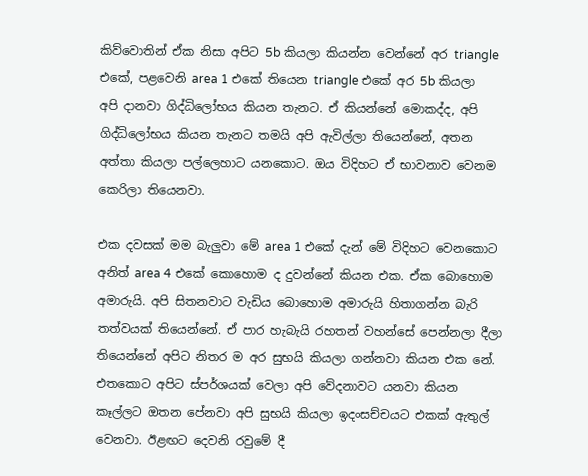කිව්වොතින් ඒක නිසා අපිට 5b කියලා කියන්න වෙන්නේ අර triangle එකේ, පළවෙනි area 1 එකේ තියෙන triangle එකේ අර 5b කියලා අපි දානවා ගිද්ධිලෝභය කියන තැනට. ඒ කියන්නේ මොකද්ද, අපි ගිද්ධිලෝභය කියන තැනට තමයි අපි ඇවිල්ලා තියෙන්නේ, අතන අත්තා කියලා පල්ලෙහාට යනකොට. ඔය විදිහට ඒ භාවනාව වෙනම කෙරිලා තියෙනවා.

එක දවසක් මම බැලුවා මේ area 1 එකේ දැන් මේ විදිහට වෙනකොට අනිත් area 4 එකේ කොහොම ද දුවන්නේ කියන එක. ඒක බොහොම අමාරුයි. අපි සිතනවාට වැඩිය බොහොම අමාරුයි හිතාගන්න බැරි තත්වයක් තියෙන්නේ. ඒ පාර හැබැයි රහතන් වහන්සේ පෙන්නලා දීලා තියෙන්නේ අපිට නිතර ම අර සුභයි කියලා ගන්නවා කියන එක නේ. එතකොට අපිට ස්පර්ශයක් වෙලා අපි වේදනාවට යනවා කියන කෑල්ලට ඔතන පේනවා අපි සුභයි කියලා ඉදංසච්චයට එකක් ඇතුල් වෙනවා. ඊළඟට දෙවනි රවුමේ දී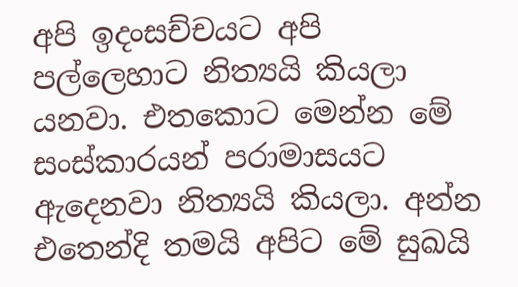අපි ඉදංසච්චයට අපි පල්ලෙහාට නිත්‍යයි කියලා යනවා. එතකොට මෙන්න මේ සංස්කාරයන් පරාමාසයට ඇදෙනවා නිත්‍යයි කියලා. අන්න එතෙන්දි තමයි අපිට මේ සුඛයි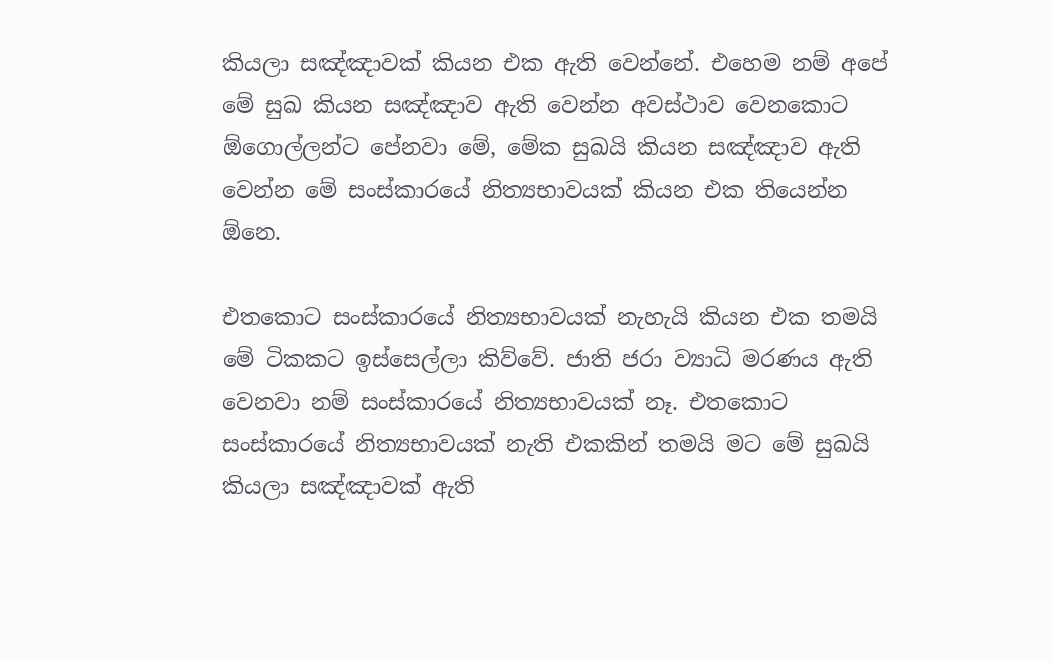කියලා සඤ්ඤාවක් කියන එක ඇති වෙන්නේ. එහෙම නම් අපේ මේ සුඛ කියන සඤ්ඤාව ඇති වෙන්න අවස්ථාව වෙනකොට ඕගොල්ලන්ට පේනවා මේ, මේක සුඛයි කියන සඤ්ඤාව ඇති වෙන්න මේ සංස්කාරයේ නිත්‍යභාවයක් කියන එක තියෙන්න ඕනෙ.

එතකොට සංස්කාරයේ නිත්‍යභාවයක් නැහැයි කියන එක තමයි මේ ටිකකට ඉස්සෙල්ලා කිව්වේ. ජාති ජරා ව්‍යාධි මරණය ඇති වෙනවා නම් සංස්කාරයේ නිත්‍යභාවයක් නෑ. එතකොට සංස්කාරයේ නිත්‍යභාවයක් නැති එකකින් තමයි මට මේ සුඛයි කියලා සඤ්ඤාවක් ඇති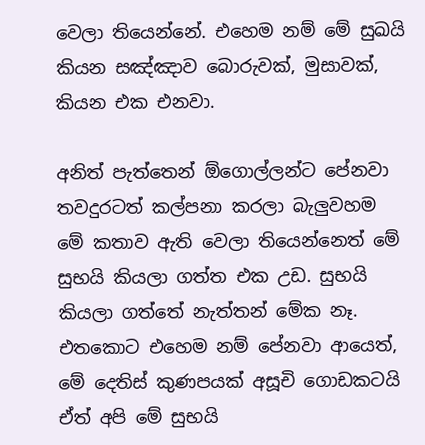වෙලා තියෙන්නේ. එහෙම නම් මේ සුඛයි කියන සඤ්ඤාව බොරුවක්, මුසාවක්, කියන එක එනවා.

අනිත් පැත්තෙන් ඕගොල්ලන්ට පේනවා තවදුරටත් කල්පනා කරලා බැලුවහම මේ කතාව ඇති වෙලා තියෙන්නෙත් මේ සුභයි කියලා ගත්ත එක උඩ. සුභයි කියලා ගත්තේ නැත්තන් මේක නෑ. එතකොට එහෙම නම් පේනවා ආයෙත්, මේ දෙතිස් කුණපයක් අසූචි ගොඩකටයි ඒත් අපි මේ සුභයි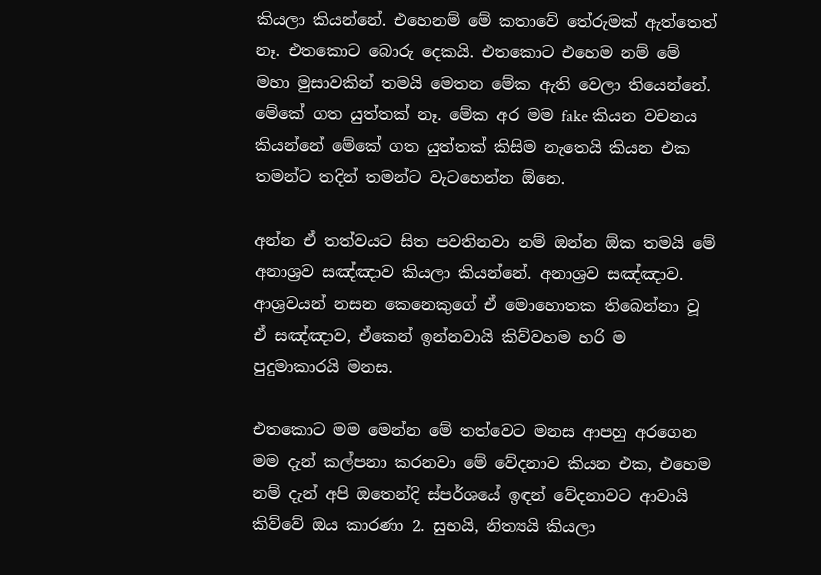කියලා කියන්නේ. එහෙනම් මේ කතාවේ තේරුමක් ඇත්තෙත් නෑ. එතකොට බොරු දෙකයි. එතකොට එහෙම නම් මේ මහා මුසාවකින් තමයි මෙතන මේක ඇති වෙලා තියෙන්නේ. මේකේ ගත යුත්තක් නෑ. මේක අර මම fake කියන වචනය කියන්නේ මේකේ ගත යුත්තක් කිසිම නැතෙයි කියන එක තමන්ට තදින් තමන්ට වැටහෙන්න ඕනෙ.

අන්න ඒ තත්වයට සිත පවතිනවා නම් ඔන්න ඕක තමයි මේ අනාශ්‍රව සඤ්ඤාව කියලා කියන්නේ. අනාශ්‍රව සඤ්ඤාව. ආශ්‍රවයන් නසන කෙනෙකුගේ ඒ මොහොතක තිබෙන්නා වූ ඒ සඤ්ඤාව, ඒකෙන් ඉන්නවායි කිව්වහම හරි ම පුදුමාකාරයි මනස.

එතකොට මම මෙන්න මේ තත්වෙට මනස ආපහු අරගෙන මම දැන් කල්පනා කරනවා මේ වේදනාව කියන එක, එහෙම නම් දැන් අපි ඔතෙන්දි ස්පර්ශයේ ඉඳන් වේදනාවට ආවායි කිව්වේ ඔය කාරණා 2. සුභයි, නිත්‍යයි කියලා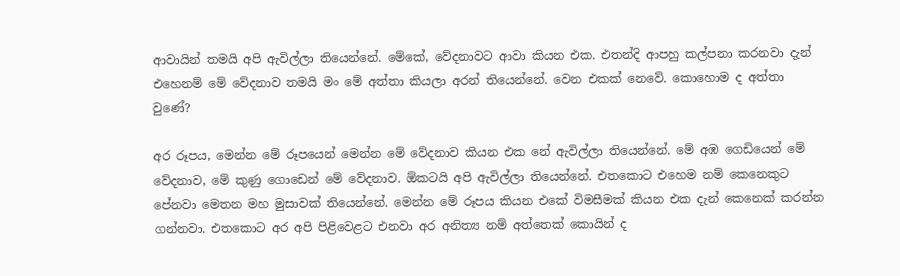ආවායින් තමයි අපි ඇවිල්ලා තියෙන්නේ. මේකේ, වේදනාවට ආවා කියන එක. එතන්දි ආපහු කල්පනා කරනවා දැන් එහෙනම් මේ වේදනාව තමයි මං මේ අත්තා කියලා අරන් තියෙන්නේ. වෙන එකක් නෙවේ. කොහොම ද අත්තා වුණේ?

අර රූපය, මෙන්න මේ රූපයෙන් මෙන්න මේ වේදනාව කියන එක නේ ඇවිල්ලා තියෙන්නේ. මේ අඹ ගෙඩියෙන් මේ වේදනාව, මේ කුණු ගොඩෙන් මේ වේදනාව. ඕකටයි අපි ඇවිල්ලා තියෙන්නේ. එතකොට එහෙම නම් කෙනෙකුට පේනවා මෙතන මහ මුසාවක් තියෙන්නේ. මෙන්න මේ රූපය කියන එකේ විමසීමක් කියන එක දැන් කෙනෙක් කරන්න ගන්නවා. එතකොට අර අපි පිළිවෙළට එනවා අර අනිත්‍ය නම් අත්තෙක් කොයින් ද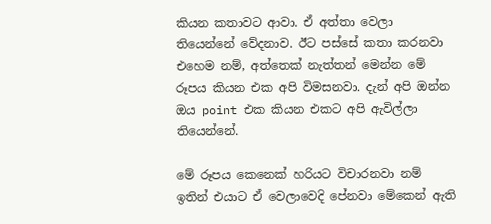කියන කතාවට ආවා. ඒ අත්තා වෙලා තියෙන්නේ වේදනාව. ඊට පස්සේ කතා කරනවා එහෙම නම්, අත්තෙක් නැත්තන් මෙන්න මේ රූපය කියන එක අපි විමසනවා. දැන් අපි ඔන්න ඔය point එක කියන එකට අපි ඇවිල්ලා තියෙන්නේ.

මේ රූපය කෙනෙක් හරියට විචාරනවා නම් ඉතින් එයාට ඒ වෙලාවෙදි පේනවා මේකෙන් ඇති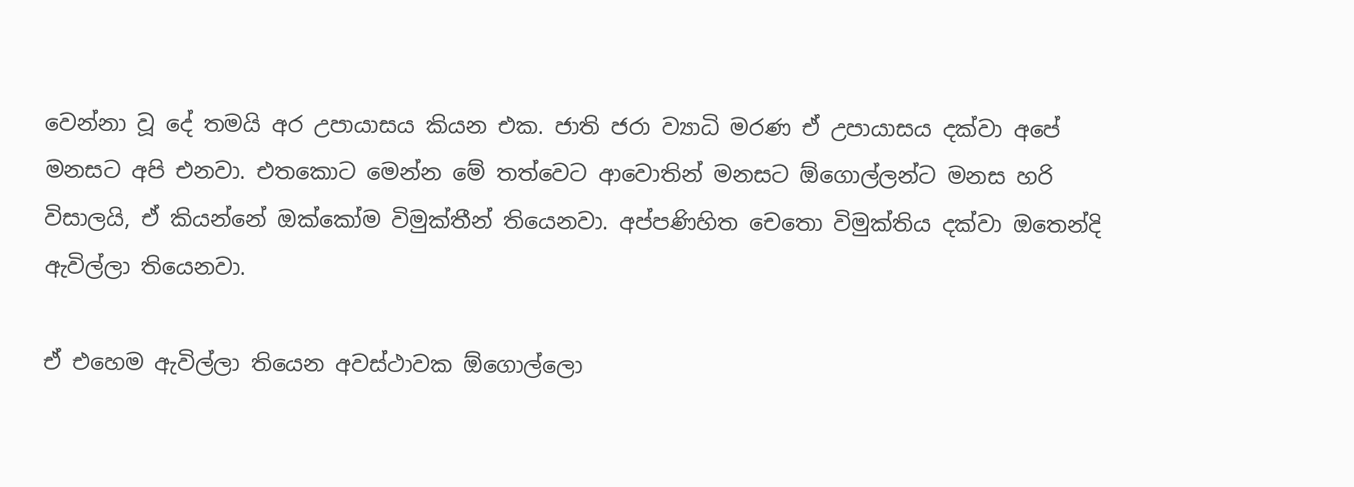වෙන්නා වූ දේ තමයි අර උපායාසය කියන එක. ජාති ජරා ව්‍යාධි මරණ ඒ උපායාසය දක්වා අපේ මනසට අපි එනවා. එතකොට මෙන්න මේ තත්වෙට ආවොතින් මනසට ඕගොල්ලන්ට මනස හරි විසාලයි, ඒ කියන්නේ ඔක්කෝම විමුක්තීන් තියෙනවා. අප්පණිහිත චෙතො විමුක්තිය දක්වා ඔතෙන්දි ඇවිල්ලා තියෙනවා.

ඒ එහෙම ඇවිල්ලා තියෙන අවස්ථාවක ඕගොල්ලො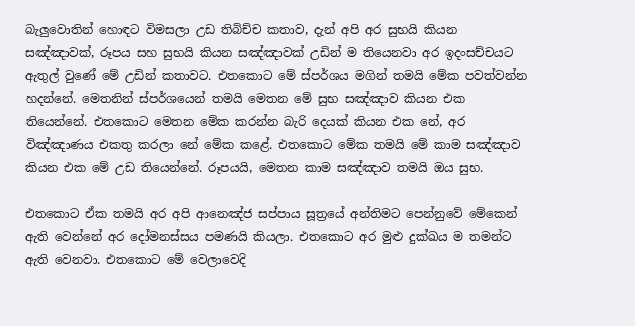බැලුවොතින් හොඳට විමසලා උඩ තිබිච්ච කතාව, දැන් අපි අර සුභයි කියන සඤ්ඤාවක්, රූපය සහ සුභයි කියන සඤ්ඤාවක් උඩින් ම තියෙනවා අර ඉදංසච්චයට ඇතුල් වුණේ මේ උඩින් කතාවට. එතකොට මේ ස්පර්ශය මගින් තමයි මේක පවත්වන්න හදන්නේ. මෙතනින් ස්පර්ශයෙන් තමයි මෙතන මේ සුභ සඤ්ඤාව කියන එක තියෙන්නේ. එතකොට මෙතන මේක කරන්න බැරි දෙයක් කියන එක නේ, අර විඤ්ඤාණය එකතු කරලා නේ මේක කළේ. එතකොට මේක තමයි මේ කාම සඤ්ඤාව කියන එක මේ උඩ තියෙන්නේ. රූපයයි, මෙතන කාම සඤ්ඤාව තමයි ඔය සුභ.

එතකොට ඒක තමයි අර අපි ආනෙඤ්ජ සප්පාය සූත්‍රයේ අන්තිමට පෙන්නුවේ මේකෙන් ඇති වෙන්නේ අර දෝමනස්සය පමණයි කියලා. එතකොට අර මුළු දුක්ඛය ම තමන්ට ඇති වෙනවා. එතකොට මේ වෙලාවෙදි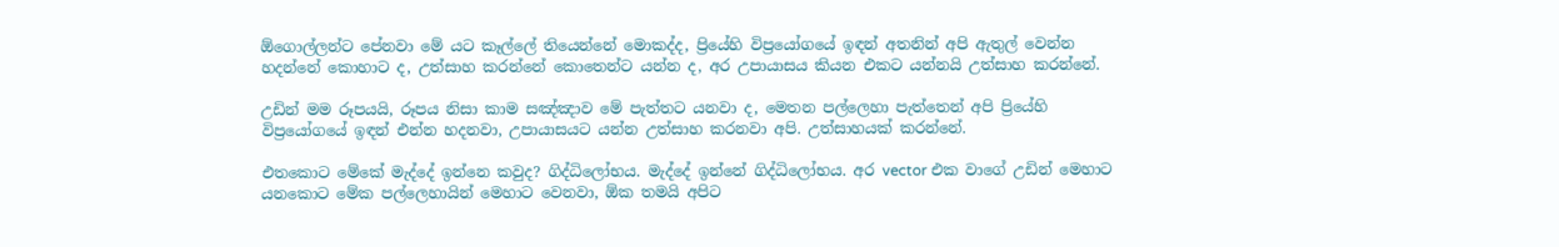ඕගොල්ලන්ට පේනවා මේ යට කෑල්ලේ තියෙන්නේ මොකද්ද, ප්‍රියේහි විප්‍රයෝගයේ ඉඳන් අතනින් අපි ඇතුල් වෙන්න හදන්නේ කොහාට ද, උත්සාහ කරන්නේ කොතෙන්ට යන්න ද, අර උපායාසය කියන එකට යන්නයි උත්සාහ කරන්නේ.

උඩින් මම රූපයයි, රූපය නිසා කාම සඤ්ඤාව මේ පැත්තට යනවා ද, මෙතන පල්ලෙහා පැත්තෙන් අපි ප්‍රියේහි විප්‍රයෝගයේ ඉඳන් එන්න හදනවා, උපායාසයට යන්න උත්සාහ කරනවා අපි. උත්සාහයක් කරන්නේ.

එතකොට මේකේ මැද්දේ ඉන්නෙ කවුද? ගිද්ධිලෝභය. මැද්දේ ඉන්නේ ගිද්ධිලෝභය. අර vector එක වාගේ උඩින් මෙහාට යනකොට මේක පල්ලෙහායින් මෙහාට වෙනවා, ඕක තමයි අපිට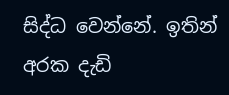සිද්ධ වෙන්නේ. ඉතින් අරක දැඩි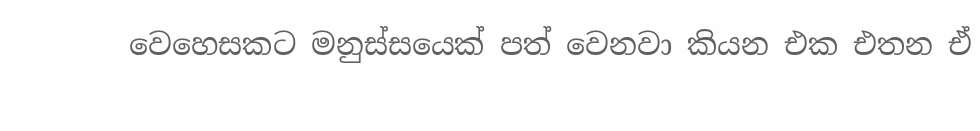වෙහෙසකට මනුස්සයෙක් පත් වෙනවා කියන එක එතන ඒ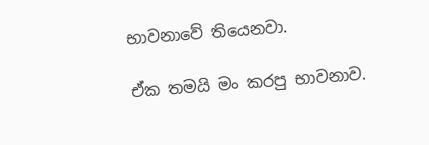භාවනාවේ තියෙනවා.

ඒක තමයි මං කරපු භාවනාව.